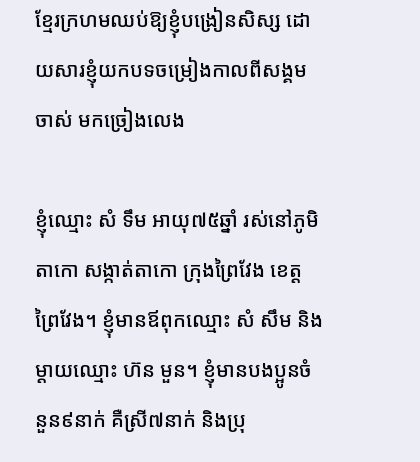ខ្មែរក្រហមឈប់ឱ្យខ្ញុំបង្រៀនសិស្ស ដោយសារខ្ញុំយកបទចម្រៀងកាលពីសង្គមចាស់ មកច្រៀងលេង

ខ្ញុំឈ្មោះ សំ ទឹម អាយុ៧៥ឆ្នាំ រស់នៅភូមិតាកោ សង្កាត់តាកោ ក្រុងព្រៃវែង ខេត្តព្រៃវែង។ ខ្ញុំមានឪពុកឈ្មោះ សំ សឹម និងម្តាយឈ្មោះ ហ៊ន មួន។ ខ្ញុំមានបងប្អូនចំនួន៩នាក់ គឺស្រី៧នាក់ និងប្រុ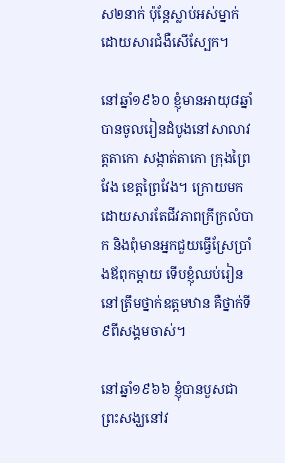ស២នាក់ ប៉ុន្ដែស្លាប់អស់ម្នាក់ដោយសារជំងឺសើស្បែក។

នៅឆ្នាំ១៩៦០ ខ្ញុំមានអាយុ៨ឆ្នាំ បានចូលរៀនដំបូងនៅសាលាវត្តតាកោ សង្កាត់តាកោ ក្រុងព្រៃវែង ខេត្តព្រៃវែង។ ក្រោយមក ដោយសារតែជីវភាពក្រីក្រលំបាក និងពុំមានអ្នកជួយធ្វើស្រែប្រាំងឪពុកម្តាយ ទើបខ្ញុំឈប់រៀននៅត្រឹមថ្នាក់ឧត្តមឋាន គឺថ្នាក់ទី៩ពីសង្គមចាស់។

នៅឆ្នាំ១៩៦៦ ខ្ញុំបានបួសជាព្រះសង្ឃនៅវ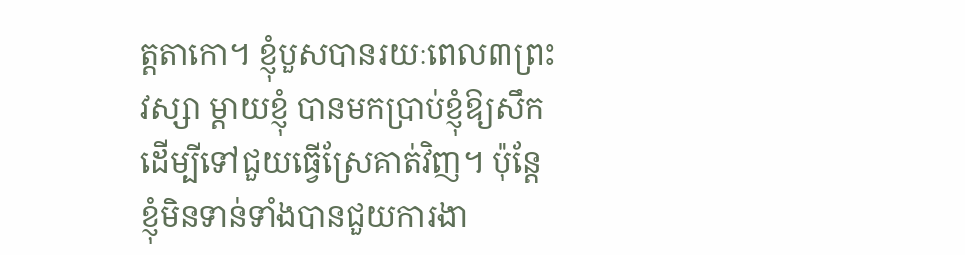ត្តតាកោ។ ខ្ញុំបួសបានរយៈពេល៣ព្រះវស្សា ម្តាយខ្ញុំ បានមកប្រាប់ខ្ញុំឱ្យសឹកដើម្បីទៅជួយធ្វើស្រែគាត់វិញ។ ប៉ុន្តែខ្ញុំមិនទាន់ទាំងបានជួយការងា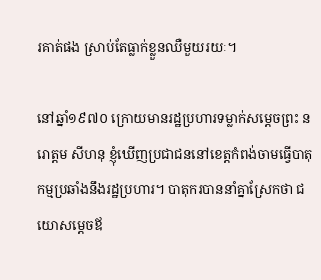រគាត់ផង ស្រាប់តែធ្លាក់ខ្លួនឈឺមួយរយៈ។

នៅឆ្នាំ១៩៧០ ក្រោយមានរដ្ឋប្រហារទម្លាក់សម្តេចព្រះ នរោត្តម សីហនុ ខ្ញុំឃើញប្រជាជននៅខេត្តកំពង់ចាមធ្វើបាតុកម្មប្រឆាំងនឹងរដ្ឋប្រហារ។ បាតុករបាននាំគ្នាស្រែកថា ជយោសម្តេចឪ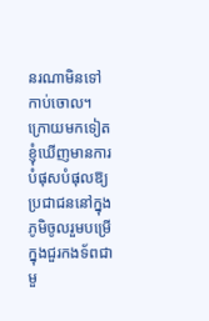នរណាមិនទៅ កាប់ចោល។ ក្រោយមកទៀត ខ្ញុំឃើញមានការបំផុសបំផុលឱ្យប្រជាជននៅក្នុងភូមិចូលរួមបម្រើក្នុងជួរកងទ័ពជាមួ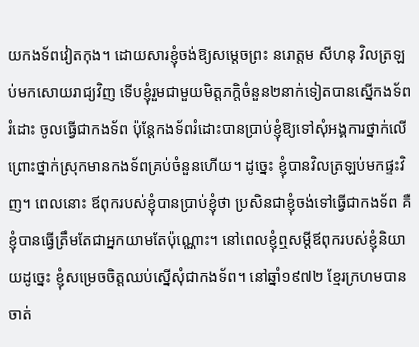យកងទ័ពវៀតកុង។ ដោយសារខ្ញុំចង់ឱ្យសម្តេចព្រះ នរោត្តម សីហនុ វិលត្រឡប់មកសោយរាជ្យវិញ ទើបខ្ញុំរួមជាមួយមិត្តភក្តិចំនួន២នាក់ទៀតបានស្នើកងទ័ពរំដោះ ចូលធ្វើជាកងទ័ព ប៉ុន្តែកងទ័ពរំដោះបានប្រាប់ខ្ញុំឱ្យទៅសុំអង្គការថ្នាក់លើ ព្រោះថ្នាក់ស្រុកមានកងទ័ពគ្រប់ចំនួនហើយ។ ដូច្នេះ ខ្ញុំបានវិលត្រឡប់មកផ្ទះវិញ។ ពេលនោះ ឪពុករបស់ខ្ញុំបានប្រាប់ខ្ញុំថា ប្រសិនជាខ្ញុំចង់ទៅធ្វើជាកងទ័ព គឺខ្ញុំបានធ្វើត្រឹមតែជាអ្នកយាមតែប៉ុណ្ណោះ។ នៅពេលខ្ញុំឮសម្តីឪពុករបស់ខ្ញុំនិយាយដូច្នេះ ខ្ញុំសម្រេចចិត្តឈប់ស្នើសុំជាកងទ័ព។ នៅឆ្នាំ១៩៧២ ខ្មែរក្រហមបានចាត់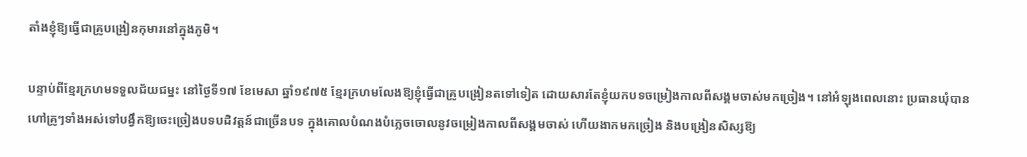តាំងខ្ញុំឱ្យធ្វើជាគ្រូបង្រៀនកុមារនៅក្នុងភូមិ។

បន្ទាប់ពីខ្មែរក្រហមទទួលជ័យជម្នះ នៅថ្ងៃទី១៧ ខែមេសា ឆ្នាំ១៩៧៥ ខ្មែរក្រហមលែងឱ្យខ្ញុំធ្វើជាគ្រូបង្រៀនតទៅទៀត ដោយសារតែខ្ញុំយកបទចម្រៀងកាលពីសង្គមចាស់មកច្រៀង។ នៅអំឡុងពេលនោះ ប្រធានឃុំបានហៅគ្រូៗទាំងអស់ទៅបង្វឹកឱ្យចេះច្រៀងបទបដិវត្តន៍ជាច្រើនបទ ក្នុងគោលបំណងបំភ្លេចចោលនូវចម្រៀងកាលពីសង្គមចាស់ ហើយងាកមកច្រៀង និងបង្រៀនសិស្សឱ្យ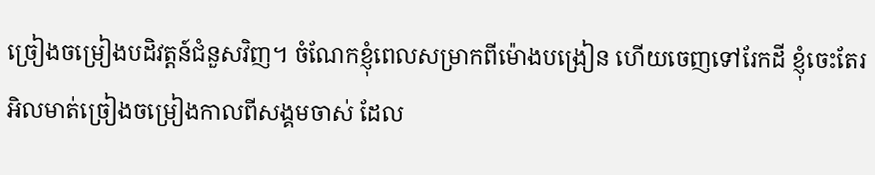ច្រៀងចម្រៀងបដិវត្តន៍ជំនួសវិញ។ ចំណែកខ្ញុំពេលសម្រាកពីម៉ោងបង្រៀន ហើយចេញទៅរែកដី ខ្ញុំចេះតែរអិលមាត់ច្រៀងចម្រៀងកាលពីសង្គមចាស់ ដែល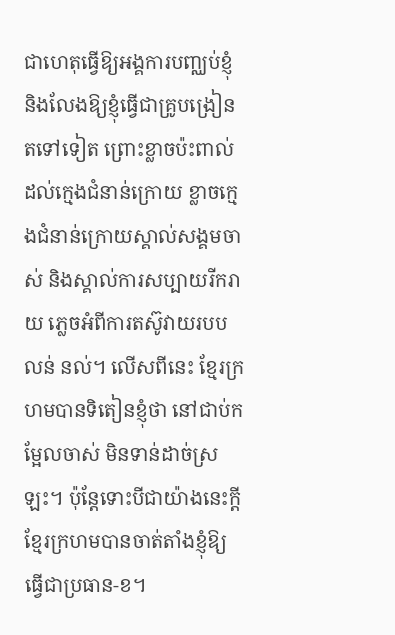ជាហេតុធ្វើឱ្យអង្គការបញ្ឈប់ខ្ញុំ និងលែងឱ្យខ្ញុំធ្វើជាគ្រូបង្រៀនតទៅទៀត ព្រោះខ្លាចប៉ះពាល់ដល់ក្មេងជំនាន់ក្រោយ ខ្លាចក្មេងជំនាន់ក្រោយស្គាល់សង្គមចាស់ និងស្គាល់ការសប្បាយរីករាយ ភ្លេចអំពីការតស៊ូវាយរបប លន់ នល់។ លើសពីនេះ ខ្មែរក្រហមបានទិតៀនខ្ញុំថា នៅជាប់កម្អែលចាស់ មិនទាន់ដាច់ស្រឡះ។ ប៉ុន្តែទោះបីជាយ៉ាងនេះក្តី ខ្មែរក្រហមបានចាត់តាំងខ្ញុំឱ្យធ្វើជាប្រធាន-ខ។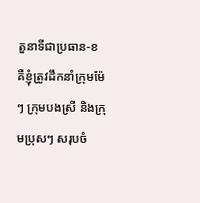តួនាទីជាប្រធាន-ខ គឺខ្ញុំត្រូវដឹកនាំក្រុមម៉ែៗ ក្រុមបងស្រី និងក្រុមប្រុសៗ សរុបចំ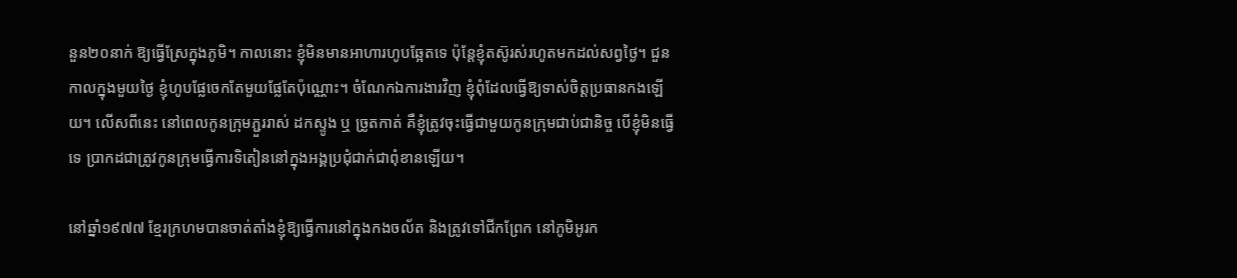នួន២០នាក់ ឱ្យធ្វើស្រែក្នុងភូមិ។ កាលនោះ ខ្ញុំមិនមានអាហារហូបឆ្អែតទេ ប៉ុន្តែខ្ញុំតស៊ូរស់រហូតមកដល់សព្វថ្ងៃ។ ជួនកាលក្នុងមួយថ្ងៃ ខ្ញុំហូបផ្លែចេកតែមួយផ្លែតែប៉ុណ្ណោះ។ ចំណែកឯការងារវិញ ខ្ញុំពុំដែលធ្វើឱ្យទាស់ចិត្តប្រធានកងឡើយ។ លើសពីនេះ នៅពេលកូនក្រុមភ្ជួររាស់ ដកស្ទូង ឬ ច្រូតកាត់ គឺខ្ញុំត្រូវចុះធ្វើជាមួយកូនក្រុមជាប់ជានិច្ច បើខ្ញុំមិនធ្វើទេ ប្រាកដជាត្រូវកូនក្រុមធ្វើការទិតៀននៅក្នុងអង្គប្រជុំជាក់ជាពុំខានឡើយ។

នៅឆ្នាំ១៩៧៧ ខ្មែរក្រហមបានចាត់តាំងខ្ញុំឱ្យធ្វើការនៅក្នុងកងចល័ត និងត្រូវទៅជីកព្រែក នៅភូមិអូរក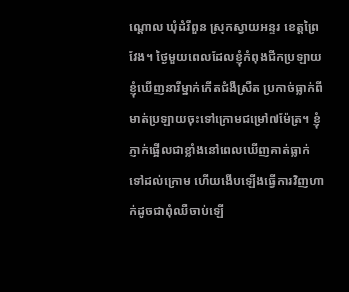ណ្តោល ឃុំដំរីពួន ស្រុកស្វាយអន្ទរ ខេត្តព្រៃវែង។ ថ្ងៃមួយពេលដែលខ្ញុំកំពុងជីកប្រឡាយ ខ្ញុំឃើញនារីម្នាក់កើតជំងឺស្រឺត ប្រកាច់ធ្លាក់ពីមាត់ប្រឡាយចុះទៅក្រោមជម្រៅ៧ម៉ែត្រ។ ខ្ញុំភ្ញាក់ផ្អើលជាខ្លាំងនៅពេលឃើញគាត់ធ្លាក់ទៅដល់ក្រោម ហើយងើបឡើងធ្វើការវិញហាក់ដូចជាពុំឈឺចាប់ឡើ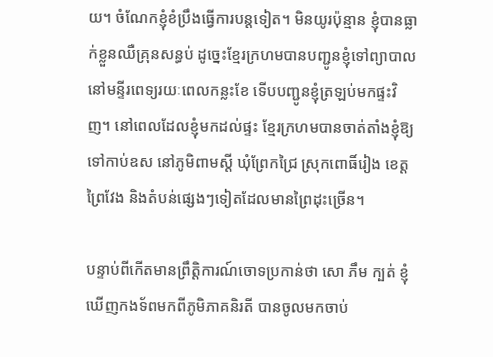យ។ ចំណែកខ្ញុំខំប្រឹងធ្វើការបន្តទៀត។ មិនយូរប៉ុន្មាន ខ្ញុំបានធ្លាក់ខ្លួនឈឺគ្រុនសន្ធប់ ដូច្នេះខ្មែរក្រហមបានបញ្ជូនខ្ញុំទៅព្យាបាលនៅមន្ទីរពេទ្យរយៈពេលកន្លះខែ ទើបបញ្ជូនខ្ញុំត្រឡប់មកផ្ទះវិញ។ នៅពេលដែលខ្ញុំមកដល់ផ្ទះ ខ្មែរក្រហមបានចាត់តាំងខ្ញុំឱ្យទៅកាប់ឧស នៅភូមិពាមស្តី ឃុំព្រែកជ្រៃ ស្រុកពោធិ៍រៀង ខេត្តព្រៃវែង និងតំបន់ផ្សេងៗទៀតដែលមានព្រៃដុះច្រើន។

បន្ទាប់ពីកើតមានព្រឹត្តិការណ៍ចោទប្រកាន់ថា សោ ភឹម ក្បត់ ខ្ញុំឃើញកងទ័ពមកពីភូមិភាគនិរតី បានចូលមកចាប់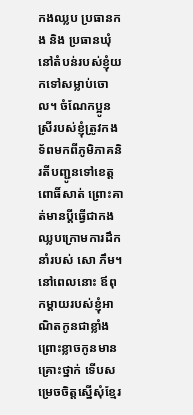កងឈ្លប ប្រធានកង និង ប្រធានឃុំ នៅតំបន់របស់ខ្ញុំយកទៅសម្លាប់ចោល។ ចំណែកប្អូនស្រីរបស់ខ្ញុំត្រូវកងទ័ពមកពីភូមិភាគនិរតីបញ្ជូនទៅខេត្តពោធិ៍សាត់ ព្រោះគាត់មានប្តីធ្វើជាកងឈ្លបក្រោមការដឹកនាំរបស់ សោ ភឹម។ នៅពេលនោះ ឪពុកម្តាយរបស់ខ្ញុំអាណិតកូនជាខ្លាំង ព្រោះខ្លាចកូនមានគ្រោះថ្នាក់ ទើបសម្រេចចិត្តស្នើសុំខ្មែរ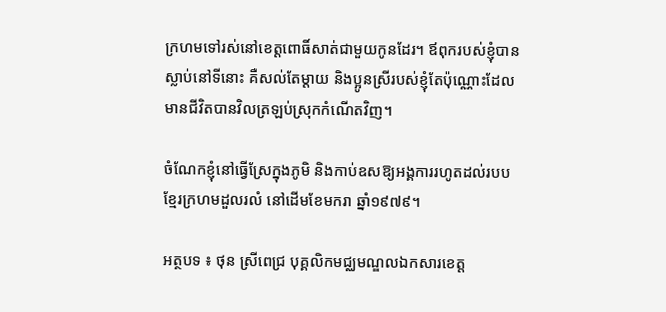ក្រហមទៅរស់នៅខេត្តពោធិ៍សាត់ជាមួយកូនដែរ។ ឪពុករបស់ខ្ញុំបានស្លាប់នៅទីនោះ គឺសល់តែម្តាយ និងប្អូនស្រីរបស់ខ្ញុំតែប៉ុណ្ណោះដែលមានជីវិតបានវិលត្រឡប់ស្រុកកំណើតវិញ។

ចំណែកខ្ញុំនៅធ្វើស្រែក្នុងភូមិ និងកាប់ឧសឱ្យអង្គការរហូតដល់របបខ្មែរក្រហមដួលរលំ នៅដើមខែមករា ឆ្នាំ១៩៧៩។

អត្ថបទ ៖ ថុន ស្រីពេជ្រ បុគ្គលិកមជ្ឈមណ្ឌលឯកសារខេត្ត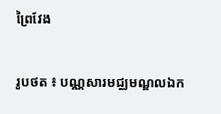ព្រៃវែង

រូបថត ៖ បណ្ណសារមជ្ឈមណ្ឌលឯក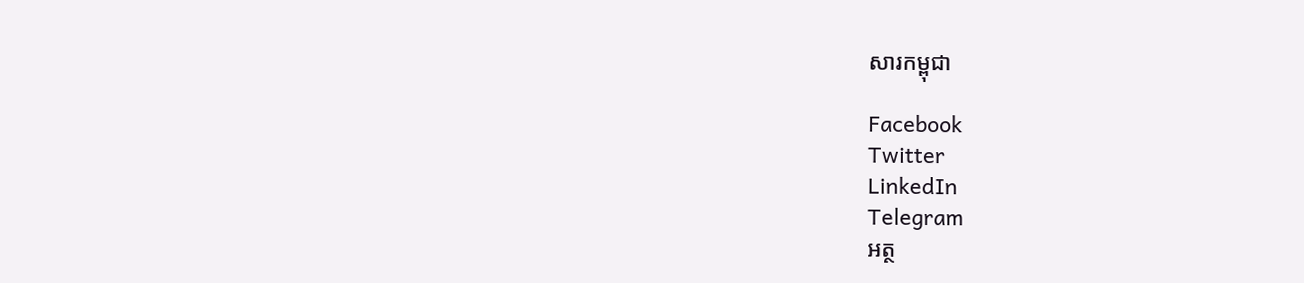សារកម្ពុជា

Facebook
Twitter
LinkedIn
Telegram
អត្ថ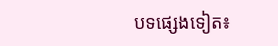បទផ្សេងទៀត៖